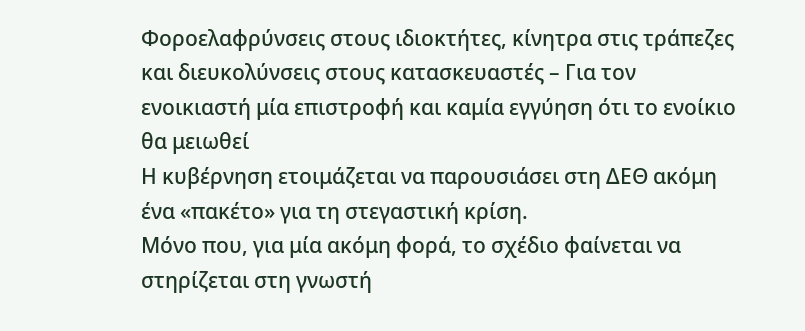Φοροελαφρύνσεις στους ιδιοκτήτες, κίνητρα στις τράπεζες και διευκολύνσεις στους κατασκευαστές – Για τον ενοικιαστή μία επιστροφή και καμία εγγύηση ότι το ενοίκιο θα μειωθεί
Η κυβέρνηση ετοιμάζεται να παρουσιάσει στη ΔΕΘ ακόμη ένα «πακέτο» για τη στεγαστική κρίση.
Μόνο που, για μία ακόμη φορά, το σχέδιο φαίνεται να στηρίζεται στη γνωστή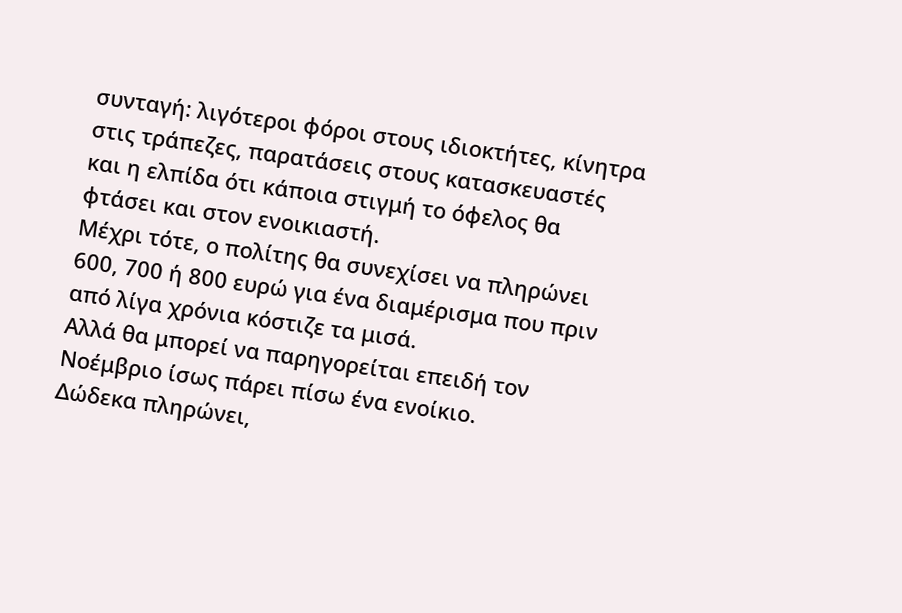συνταγή: λιγότεροι φόροι στους ιδιοκτήτες, κίνητρα στις τράπεζες, παρατάσεις στους κατασκευαστές και η ελπίδα ότι κάποια στιγμή το όφελος θα φτάσει και στον ενοικιαστή.
Μέχρι τότε, ο πολίτης θα συνεχίσει να πληρώνει 600, 700 ή 800 ευρώ για ένα διαμέρισμα που πριν από λίγα χρόνια κόστιζε τα μισά.
Αλλά θα μπορεί να παρηγορείται επειδή τον Νοέμβριο ίσως πάρει πίσω ένα ενοίκιο.
Δώδεκα πληρώνει,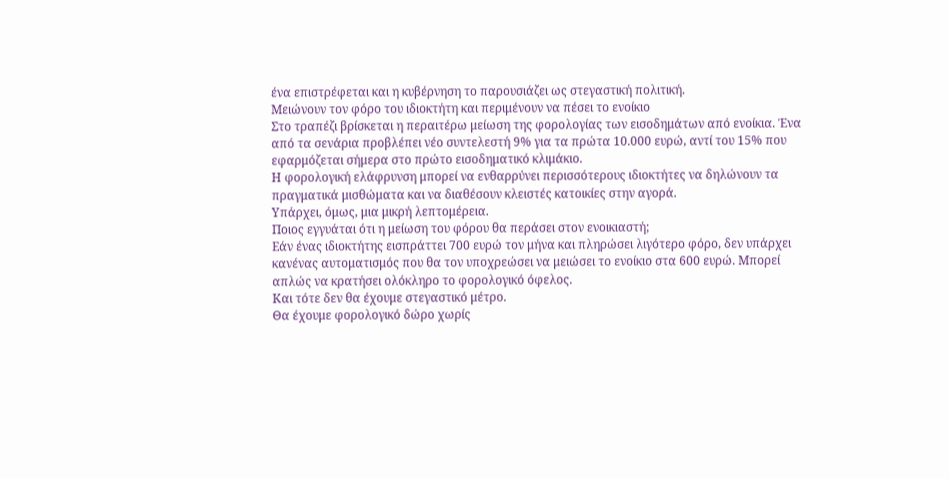ένα επιστρέφεται και η κυβέρνηση το παρουσιάζει ως στεγαστική πολιτική.
Μειώνουν τον φόρο του ιδιοκτήτη και περιμένουν να πέσει το ενοίκιο
Στο τραπέζι βρίσκεται η περαιτέρω μείωση της φορολογίας των εισοδημάτων από ενοίκια. Ένα από τα σενάρια προβλέπει νέο συντελεστή 9% για τα πρώτα 10.000 ευρώ, αντί του 15% που εφαρμόζεται σήμερα στο πρώτο εισοδηματικό κλιμάκιο.
Η φορολογική ελάφρυνση μπορεί να ενθαρρύνει περισσότερους ιδιοκτήτες να δηλώνουν τα πραγματικά μισθώματα και να διαθέσουν κλειστές κατοικίες στην αγορά.
Υπάρχει, όμως, μια μικρή λεπτομέρεια.
Ποιος εγγυάται ότι η μείωση του φόρου θα περάσει στον ενοικιαστή;
Εάν ένας ιδιοκτήτης εισπράττει 700 ευρώ τον μήνα και πληρώσει λιγότερο φόρο, δεν υπάρχει κανένας αυτοματισμός που θα τον υποχρεώσει να μειώσει το ενοίκιο στα 600 ευρώ. Μπορεί απλώς να κρατήσει ολόκληρο το φορολογικό όφελος.
Και τότε δεν θα έχουμε στεγαστικό μέτρο.
Θα έχουμε φορολογικό δώρο χωρίς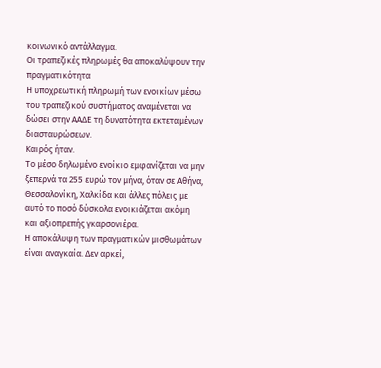κοινωνικό αντάλλαγμα.
Οι τραπεζικές πληρωμές θα αποκαλύψουν την πραγματικότητα
Η υποχρεωτική πληρωμή των ενοικίων μέσω του τραπεζικού συστήματος αναμένεται να δώσει στην ΑΑΔΕ τη δυνατότητα εκτεταμένων διασταυρώσεων.
Καιρός ήταν.
Το μέσο δηλωμένο ενοίκιο εμφανίζεται να μην ξεπερνά τα 255 ευρώ τον μήνα, όταν σε Αθήνα, Θεσσαλονίκη, Χαλκίδα και άλλες πόλεις με αυτό το ποσό δύσκολα ενοικιάζεται ακόμη και αξιοπρεπής γκαρσονιέρα.
Η αποκάλυψη των πραγματικών μισθωμάτων είναι αναγκαία. Δεν αρκεί,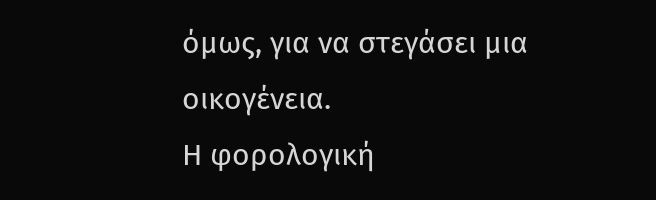όμως, για να στεγάσει μια οικογένεια.
Η φορολογική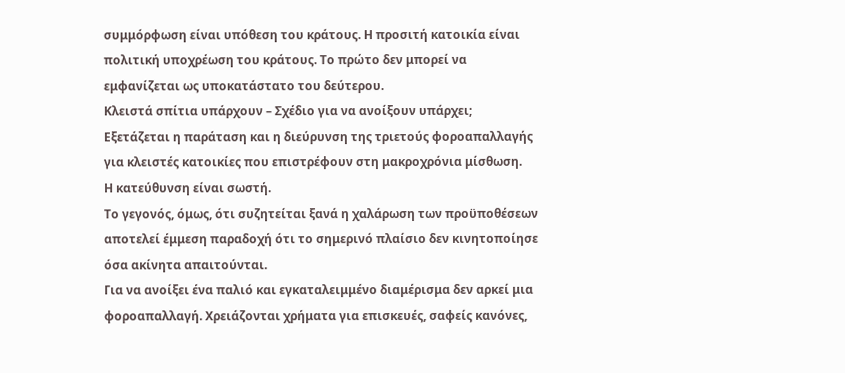συμμόρφωση είναι υπόθεση του κράτους. Η προσιτή κατοικία είναι πολιτική υποχρέωση του κράτους. Το πρώτο δεν μπορεί να εμφανίζεται ως υποκατάστατο του δεύτερου.
Κλειστά σπίτια υπάρχουν – Σχέδιο για να ανοίξουν υπάρχει;
Εξετάζεται η παράταση και η διεύρυνση της τριετούς φοροαπαλλαγής για κλειστές κατοικίες που επιστρέφουν στη μακροχρόνια μίσθωση.
Η κατεύθυνση είναι σωστή.
Το γεγονός, όμως, ότι συζητείται ξανά η χαλάρωση των προϋποθέσεων αποτελεί έμμεση παραδοχή ότι το σημερινό πλαίσιο δεν κινητοποίησε όσα ακίνητα απαιτούνται.
Για να ανοίξει ένα παλιό και εγκαταλειμμένο διαμέρισμα δεν αρκεί μια φοροαπαλλαγή. Χρειάζονται χρήματα για επισκευές, σαφείς κανόνες,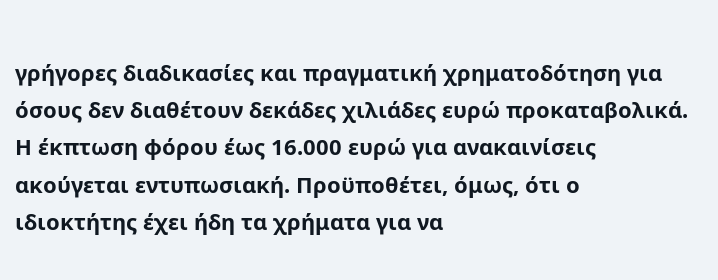γρήγορες διαδικασίες και πραγματική χρηματοδότηση για όσους δεν διαθέτουν δεκάδες χιλιάδες ευρώ προκαταβολικά.
Η έκπτωση φόρου έως 16.000 ευρώ για ανακαινίσεις ακούγεται εντυπωσιακή. Προϋποθέτει, όμως, ότι ο ιδιοκτήτης έχει ήδη τα χρήματα για να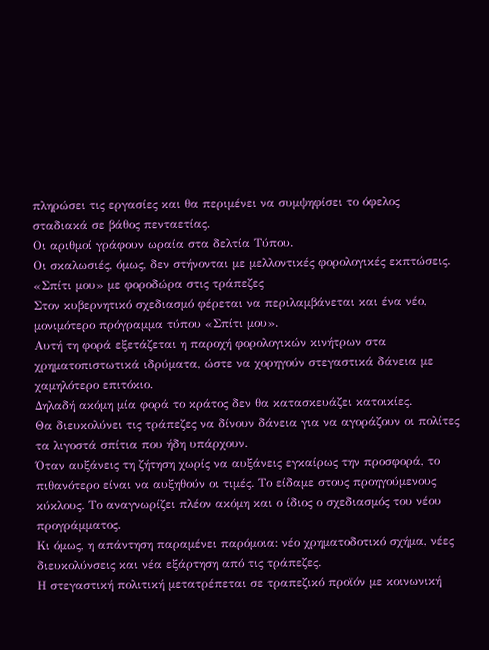πληρώσει τις εργασίες και θα περιμένει να συμψηφίσει το όφελος σταδιακά σε βάθος πενταετίας.
Οι αριθμοί γράφουν ωραία στα δελτία Τύπου.
Οι σκαλωσιές, όμως, δεν στήνονται με μελλοντικές φορολογικές εκπτώσεις.
«Σπίτι μου» με φοροδώρα στις τράπεζες
Στον κυβερνητικό σχεδιασμό φέρεται να περιλαμβάνεται και ένα νέο, μονιμότερο πρόγραμμα τύπου «Σπίτι μου».
Αυτή τη φορά εξετάζεται η παροχή φορολογικών κινήτρων στα χρηματοπιστωτικά ιδρύματα, ώστε να χορηγούν στεγαστικά δάνεια με χαμηλότερο επιτόκιο.
Δηλαδή ακόμη μία φορά το κράτος δεν θα κατασκευάζει κατοικίες.
Θα διευκολύνει τις τράπεζες να δίνουν δάνεια για να αγοράζουν οι πολίτες τα λιγοστά σπίτια που ήδη υπάρχουν.
Όταν αυξάνεις τη ζήτηση χωρίς να αυξάνεις εγκαίρως την προσφορά, το πιθανότερο είναι να αυξηθούν οι τιμές. Το είδαμε στους προηγούμενους κύκλους. Το αναγνωρίζει πλέον ακόμη και ο ίδιος ο σχεδιασμός του νέου προγράμματος.
Κι όμως, η απάντηση παραμένει παρόμοια: νέο χρηματοδοτικό σχήμα, νέες διευκολύνσεις και νέα εξάρτηση από τις τράπεζες.
Η στεγαστική πολιτική μετατρέπεται σε τραπεζικό προϊόν με κοινωνική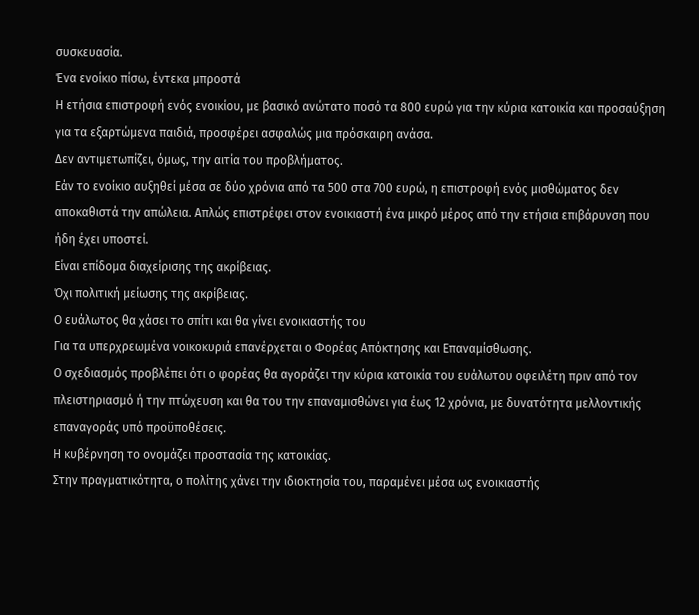συσκευασία.
Ένα ενοίκιο πίσω, έντεκα μπροστά
Η ετήσια επιστροφή ενός ενοικίου, με βασικό ανώτατο ποσό τα 800 ευρώ για την κύρια κατοικία και προσαύξηση για τα εξαρτώμενα παιδιά, προσφέρει ασφαλώς μια πρόσκαιρη ανάσα.
Δεν αντιμετωπίζει, όμως, την αιτία του προβλήματος.
Εάν το ενοίκιο αυξηθεί μέσα σε δύο χρόνια από τα 500 στα 700 ευρώ, η επιστροφή ενός μισθώματος δεν αποκαθιστά την απώλεια. Απλώς επιστρέφει στον ενοικιαστή ένα μικρό μέρος από την ετήσια επιβάρυνση που ήδη έχει υποστεί.
Είναι επίδομα διαχείρισης της ακρίβειας.
Όχι πολιτική μείωσης της ακρίβειας.
Ο ευάλωτος θα χάσει το σπίτι και θα γίνει ενοικιαστής του
Για τα υπερχρεωμένα νοικοκυριά επανέρχεται ο Φορέας Απόκτησης και Επαναμίσθωσης.
Ο σχεδιασμός προβλέπει ότι ο φορέας θα αγοράζει την κύρια κατοικία του ευάλωτου οφειλέτη πριν από τον πλειστηριασμό ή την πτώχευση και θα του την επαναμισθώνει για έως 12 χρόνια, με δυνατότητα μελλοντικής επαναγοράς υπό προϋποθέσεις.
Η κυβέρνηση το ονομάζει προστασία της κατοικίας.
Στην πραγματικότητα, ο πολίτης χάνει την ιδιοκτησία του, παραμένει μέσα ως ενοικιαστής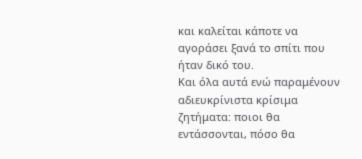και καλείται κάποτε να αγοράσει ξανά το σπίτι που ήταν δικό του.
Και όλα αυτά ενώ παραμένουν αδιευκρίνιστα κρίσιμα ζητήματα: ποιοι θα εντάσσονται, πόσο θα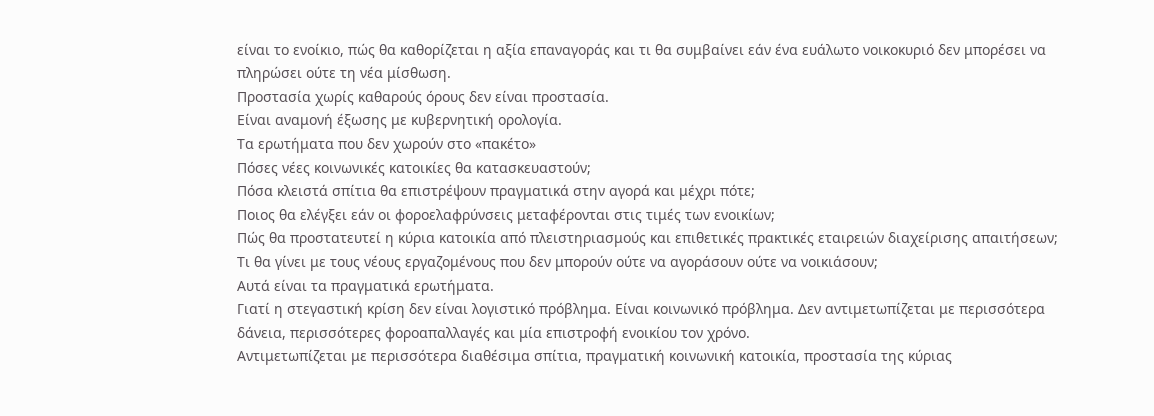είναι το ενοίκιο, πώς θα καθορίζεται η αξία επαναγοράς και τι θα συμβαίνει εάν ένα ευάλωτο νοικοκυριό δεν μπορέσει να πληρώσει ούτε τη νέα μίσθωση.
Προστασία χωρίς καθαρούς όρους δεν είναι προστασία.
Είναι αναμονή έξωσης με κυβερνητική ορολογία.
Τα ερωτήματα που δεν χωρούν στο «πακέτο»
Πόσες νέες κοινωνικές κατοικίες θα κατασκευαστούν;
Πόσα κλειστά σπίτια θα επιστρέψουν πραγματικά στην αγορά και μέχρι πότε;
Ποιος θα ελέγξει εάν οι φοροελαφρύνσεις μεταφέρονται στις τιμές των ενοικίων;
Πώς θα προστατευτεί η κύρια κατοικία από πλειστηριασμούς και επιθετικές πρακτικές εταιρειών διαχείρισης απαιτήσεων;
Τι θα γίνει με τους νέους εργαζομένους που δεν μπορούν ούτε να αγοράσουν ούτε να νοικιάσουν;
Αυτά είναι τα πραγματικά ερωτήματα.
Γιατί η στεγαστική κρίση δεν είναι λογιστικό πρόβλημα. Είναι κοινωνικό πρόβλημα. Δεν αντιμετωπίζεται με περισσότερα δάνεια, περισσότερες φοροαπαλλαγές και μία επιστροφή ενοικίου τον χρόνο.
Αντιμετωπίζεται με περισσότερα διαθέσιμα σπίτια, πραγματική κοινωνική κατοικία, προστασία της κύριας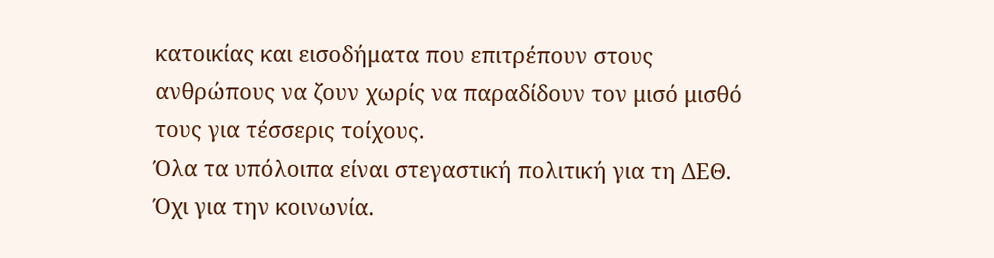κατοικίας και εισοδήματα που επιτρέπουν στους ανθρώπους να ζουν χωρίς να παραδίδουν τον μισό μισθό τους για τέσσερις τοίχους.
Όλα τα υπόλοιπα είναι στεγαστική πολιτική για τη ΔΕΘ.
Όχι για την κοινωνία.